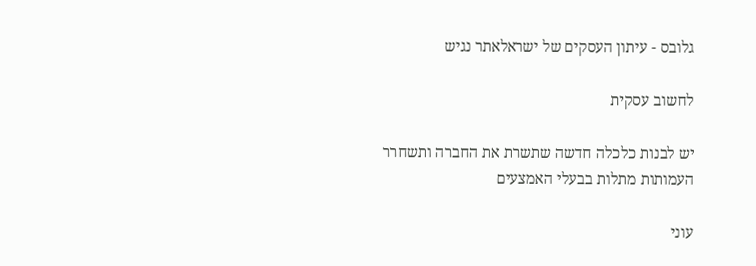גלובס - עיתון העסקים של ישראלאתר נגיש

לחשוב עסקית

יש לבנות כלכלה חדשה שתשרת את החברה ותשחרר העמותות מתלות בבעלי האמצעים

עוני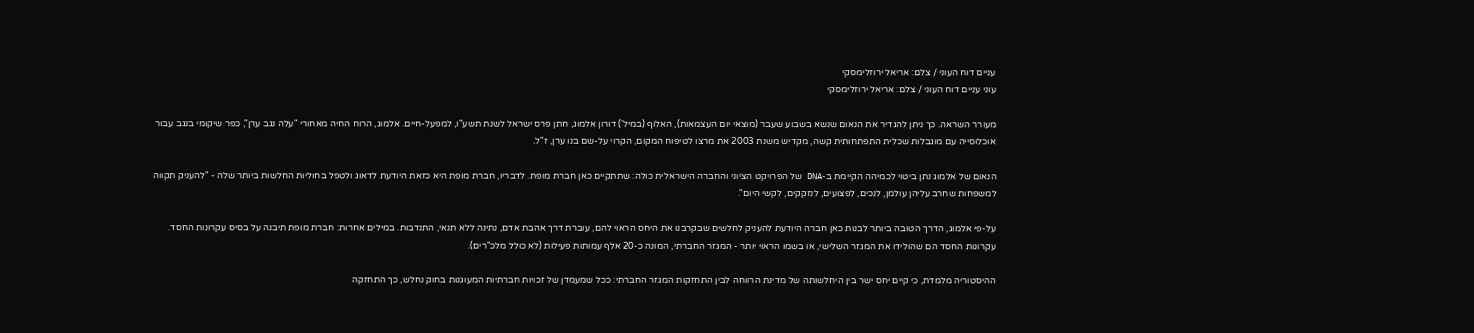עניים דוח העוני / צלם: אריאל ירוזלימסקי
עוני עניים דוח העוני / צלם: אריאל ירוזלימסקי

מעורר השראה. כך ניתן להגדיר את הנאום שנשא בשבוע שעבר (מוצאי יום העצמאות), האלוף (במיל') דורון אלמוג, חתן פרס ישראל לשנת תשע"ו, למפעל-חיים. אלמוג, הרוח החיה מאחורי "עלה נגב ערן", כפר שיקומי בנגב עבור אוכלוסייה עם מוגבלות שכלית התפתחותית קשה, מקדיש משנת 2003 את מרצו לטיפוח המקום, הקרוי על-שם בנו ערן, ז"ל.

הנאום של אלמוג נתן ביטוי לכמיהה הקיימת ב-DNA של הפרויקט הציוני והחברה הישראלית כולה: שתתקיים כאן חברת מופת. לדבריו, חברת מופת היא כזאת היודעת לדאוג ולטפל בחוליות החלשות ביותר שלה - "להעניק תקווה למשפחות שחרב עליהן עולמן, לנכים, לפצועים, לנזקקים, לקשי היום".

על-פי אלמוג, הדרך הטובה ביותר לבנות כאן חברה היודעת להעניק לחלשים שבקרבנו את היחס הראוי להם, עוברת דרך אהבת אדם, נתינה ללא תנאי, התנדבות. במילים אחרות: חברת מופת תיבנה על בסיס עקרונות החסד. עקרונות החסד הם שהולידו את המגזר השלישי, או בשמו הראוי יותר - המגזר החברתי, המונה כ-20 אלף עמותות פעילות (לא כולל מלכ"רים).

ההיסטוריה מלמדת, כי קיים יחס ישר בין היחלשותה של מדינת הרווחה לבין התחזקות המגזר החברתי: ככל שמעמדן של זכויות חברתיות המעוגנות בחוק נחלש, כך התחזקה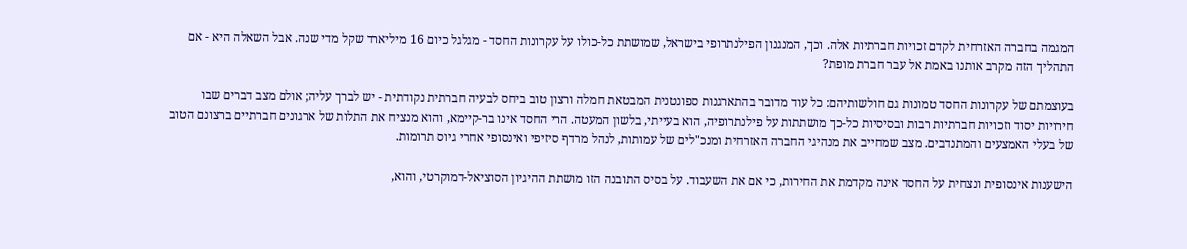המגמה בחברה האזרחית לקדם זכויות חברתיות אלה. וכך, המנגנון הפילנתרופי בישראל, שמושתת כל-כולו על עקרונות החסד - מגלגל כיום 16 מיליארד שקל מדי שנה. אבל השאלה היא - אם התהליך הזה מקרב אותנו באמת אל עבר חברת מופת?

בעוצמתם של עקרונות החסד טמונות גם חולשותיהם: כל עוד מדובר בהתארגנות ספונטנית המבטאת חמלה ורצון טוב ביחס לבעיה חברתית נקודתית - יש לברך עליה; אולם מצב דברים שבו חירויות יסוד וזכויות חברתיות רבות ובסיסיות כל-כך מושתתות על פילנתרופיה, הוא בעייתי, בלשון המעטה. הרי החסד אינו בר-קיימא, והוא מנציח את התלות של ארגונים חברתיים ברצונם הטוב של בעלי האמצעים והמתנדבים. מצב שמחייב את מנהיגי החברה האזרחית ומנכ"לים של עמותות, לנהל מרדף סיזיפי ואינסופי אחרי גיוס תרומות.

הישענות אינסופית ונצחית על החסד אינה מקדמת את החירות, כי אם את השעבוד. על בסיס התובנה הזו מושתת ההיגיון הסוציאל-דמוקרטי, והוא,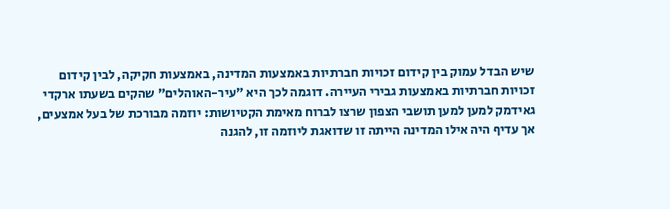שיש הבדל עמוק בין קידום זכויות חברתיות באמצעות המדינה, באמצעות חקיקה, לבין קידום זכויות חברתיות באמצעות גבירי העיירה. דוגמה לכך היא "עיר-האוהלים" שהקים בשעתו ארקדי גאידמק למען למען תושבי הצפון שרצו לברוח מאימת הקטיושות: יוזמה מבורכת של בעל אמצעים, אך עדיף היה אילו המדינה הייתה זו שדואגת ליוזמה זו, להגנה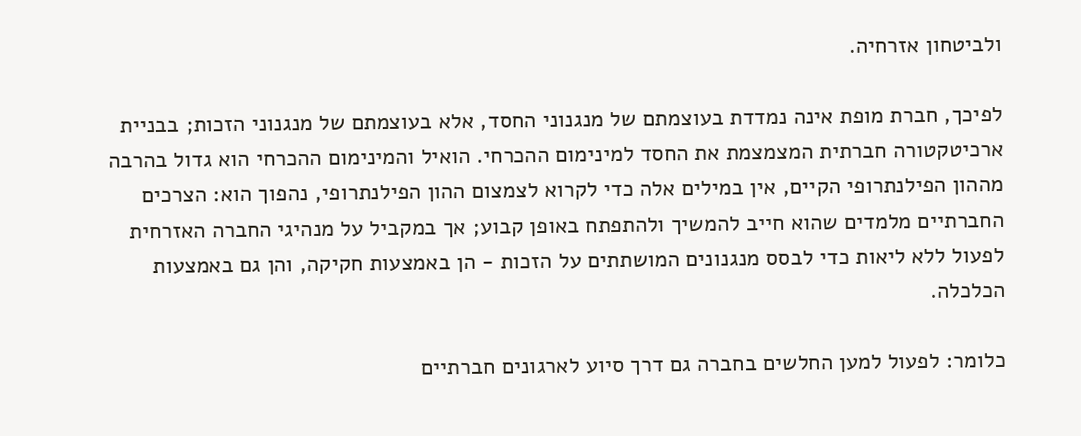ולביטחון אזרחיה.

לפיכך, חברת מופת אינה נמדדת בעוצמתם של מנגנוני החסד, אלא בעוצמתם של מנגנוני הזכות; בבניית ארכיטקטורה חברתית המצמצמת את החסד למינימום ההכרחי. הואיל והמינימום ההכרחי הוא גדול בהרבה מההון הפילנתרופי הקיים, אין במילים אלה כדי לקרוא לצמצום ההון הפילנתרופי, נהפוך הוא: הצרכים החברתיים מלמדים שהוא חייב להמשיך ולהתפתח באופן קבוע; אך במקביל על מנהיגי החברה האזרחית לפעול ללא ליאות כדי לבסס מנגנונים המושתתים על הזכות - הן באמצעות חקיקה, והן גם באמצעות הכלכלה.

כלומר: לפעול למען החלשים בחברה גם דרך סיוע לארגונים חברתיים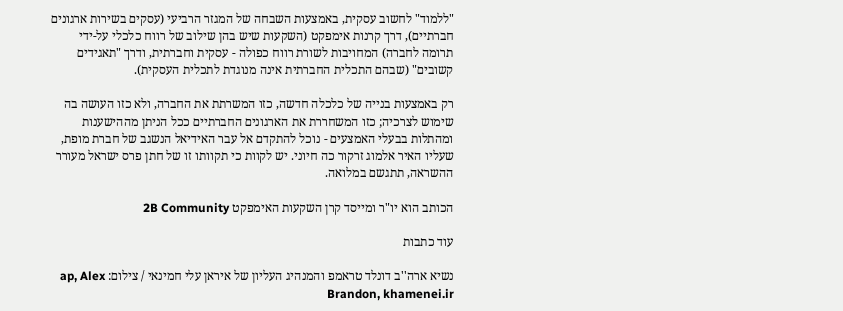"ללמוד" לחשוב עסקית, באמצעות השבחה של המגזר הרביעי (עסקים בשירות ארגונים חברתיים), דרך קרנות אימפקט (השקעות שיש בהן שילוב של רווח כלכלי על-ידי תרומה לחברה) המחויבות לשורת רווח כפולה - עסקית וחברתית, ודרך "תאגידים קשובים" (שבהם התכלית החברתית אינה מנוגדת לתכלית העסקית).

רק באמצעות בנייה של כלכלה חדשה, כזו המשרתת את החברה, ולא כזו העושה בה שימוש לצרכיה; כזו המשחררת את הארגונים החברתיים ככל הניתן מההישענות ומהתלות בבעלי האמצעים - נוכל להתקדם אל עבר האידיאל הנשגב של חברת מופת, שעליו האיר אלמוג זרקור כה חיוני. יש לקוות כי תקוותו זו של חתן פרס ישראל מעורר ההשראה, תתגשם במלואה.

הכותב הוא יו"ר ומייסד קרן השקעות האימפקט 2B Community

עוד כתבות

נשיא ארה''ב דונלד טראמפ והמנהיג העליון של איראן עלי חמינאי / צילום: ap, Alex Brandon, khamenei.ir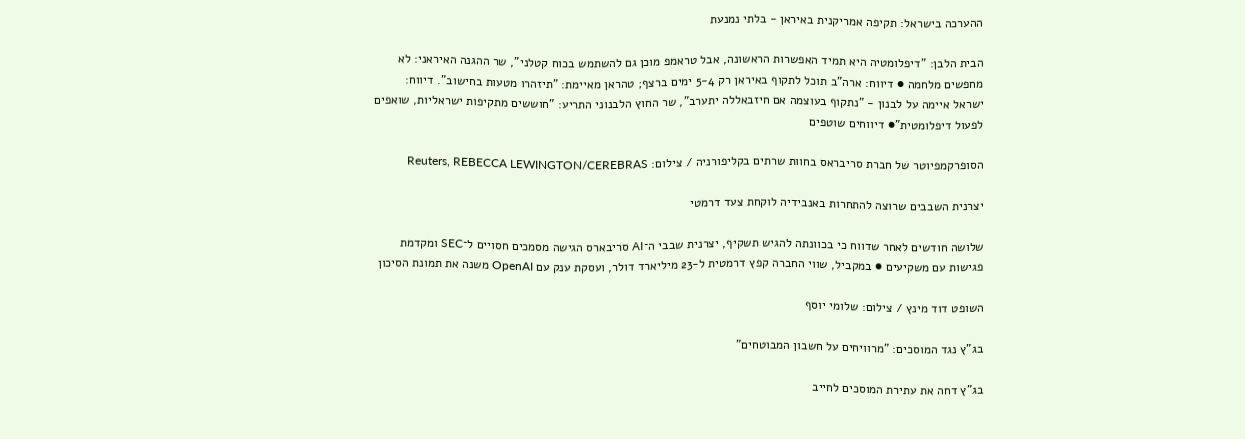ההערכה בישראל: תקיפה אמריקנית באיראן - בלתי נמנעת

הבית הלבן: "דיפלומטיה היא תמיד האפשרות הראשונה, אבל טראמפ מוכן גם להשתמש בכוח קטלני", שר ההגנה האיראני: לא מחפשים מלחמה ● דיווח: ארה"ב תוכל לתקוף באיראן רק 5-4 ימים ברצף; טהראן מאיימת: "תיזהרו מטעות בחישוב". דיווח: ישראל איימה על לבנון - "נתקוף בעוצמה אם חיזבאללה יתערב", שר החוץ הלבנוני התריע: "חוששים מתקיפות ישראליות, שואפים לפעול דיפלומטית"● דיווחים שוטפים

הסופרקמפיוטר של חברת סריבראס בחוות שרתים בקליפורניה / צילום: Reuters, REBECCA LEWINGTON/CEREBRAS

יצרנית השבבים שרוצה להתחרות באנבידיה לוקחת צעד דרמטי

שלושה חודשים לאחר שדווח כי בכוונתה להגיש תשקיף, יצרנית שבבי ה־AI סריבארס הגישה מסמכים חסויים ל־SEC ומקדמת פגישות עם משקיעים ● במקביל, שווי החברה קפץ דרמטית ל-23 מיליארד דולר, ועסקת ענק עם OpenAI משנה את תמונת הסיכון

השופט דוד מינץ / צילום: שלומי יוסף

בג"ץ נגד המוסכים: "מרוויחים על חשבון המבוטחים"

בג"ץ דחה את עתירת המוסכים לחייב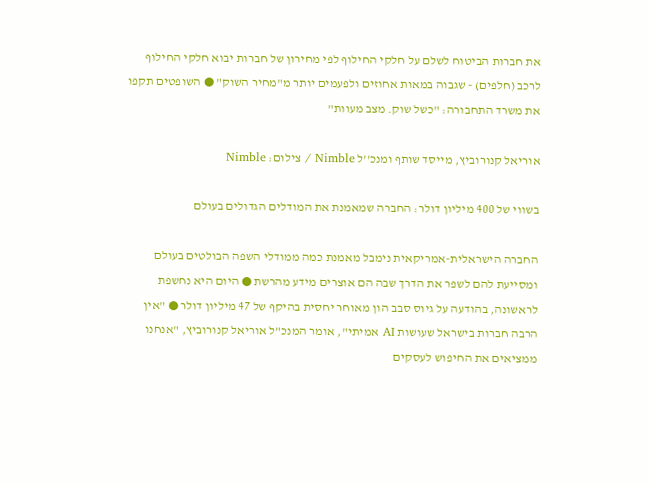את חברות הביטוח לשלם על חלקי החילוף לפי מחירון של חברות יבוא חלקי החילוף לרכב (חלפים) - שגבוה במאות אחוזים ולפעמים יותר מ"מחיר השוק" ● השופטים תקפו את משרד התחבורה: "כשל שוק. מצב מעוות"

אוריאל קנורוביץ, מייסד שותף ומנכ''ל Nimble / צילום: Nimble

בשווי של 400 מיליון דולר: החברה שמאמנת את המודלים הגדולים בעולם

החברה הישראלית-אמריקאית נימבל מאמנת כמה ממודלי השפה הבולטים בעולם ומסייעת להם לשפר את הדרך שבה הם אוצרים מידע מהרשת ● היום היא נחשפת לראשונה, בהודעה על גיוס סבב הון מאוחר יחסית בהיקף של 47 מיליון דולר ● "אין הרבה חברות בישראל שעושות AI אמיתי", אומר המנכ"ל אוריאל קנורוביץ, "אנחנו ממציאים את החיפוש לעסקים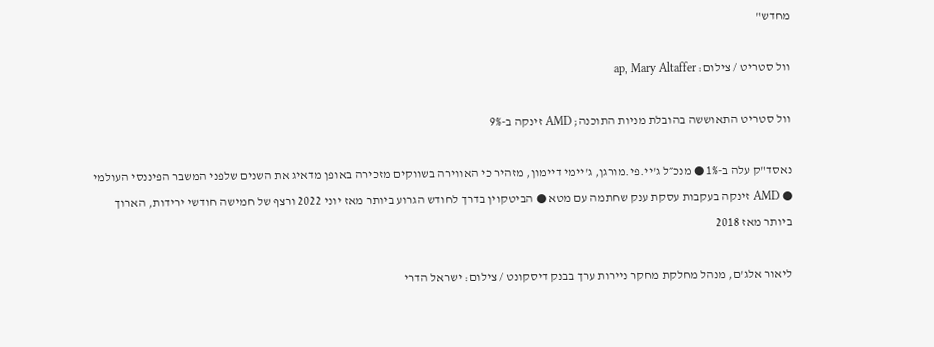מחדש"

וול סטריט / צילום: ap, Mary Altaffer

וול סטריט התאוששה בהובלת מניות התוכנה; AMD זינקה ב-9%

נאסד"ק עלה ב-1% ● מנכ״ל ג'יי.פי.מורגן, ג'יימי דיימון, מזהיר כי האווירה בשווקים מזכירה באופן מדאיג את השנים שלפני המשבר הפיננסי העולמי ● AMD זינקה בעקבות עסקת ענק שחתמה עם מטא ● הביטקוין בדרך לחודש הגרוע ביותר מאז יוני 2022 ורצף של חמישה חודשי ירידות, הארוך ביותר מאז 2018

ליאור אלג'ם, מנהל מחלקת מחקר ניירות ערך בבנק דיסקונט / צילום: ישראל הדרי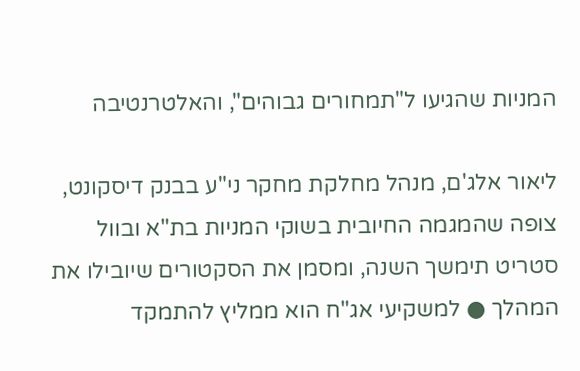המניות שהגיעו ל"תמחורים גבוהים", והאלטרנטיבה

ליאור אלג'ם, מנהל מחלקת מחקר ני"ע בבנק דיסקונט, צופה שהמגמה החיובית בשוקי המניות בת"א ובוול סטריט תימשך השנה, ומסמן את הסקטורים שיובילו את המהלך ● למשקיעי אג"ח הוא ממליץ להתמקד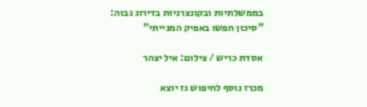בממשלתיות ובקונצרניות בדירוג גבוה: "סיכון חפשו באפיק המנייתי"

אסדת כריש / צילום: איל יצהר

מכרז נוסף לחיפוש גז יוצא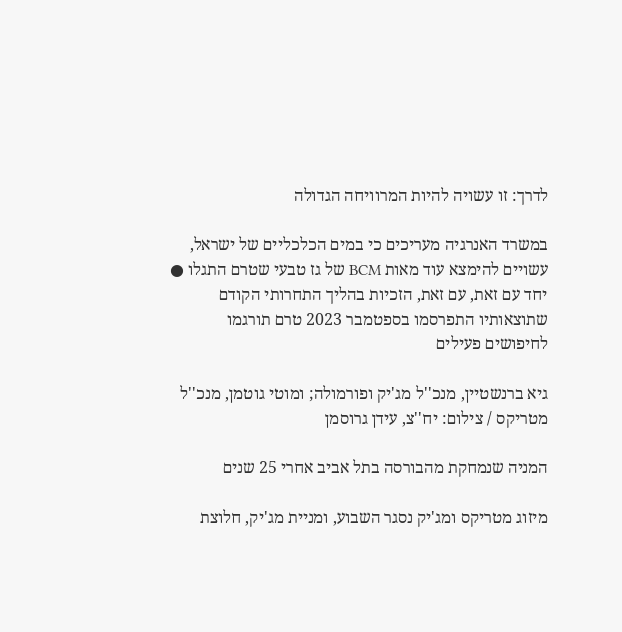לדרך: זו עשויה להיות המרוויחה הגדולה

במשרד האנרגיה מעריכים כי במים הכלכליים של ישראל, עשויים להימצא עוד מאות BCM של גז טבעי שטרם התגלו ● יחד עם זאת, עם זאת, הזכיות בהליך התחרותי הקודם שתוצאותיו התפרסמו בספטמבר 2023 טרם תורגמו לחיפושים פעילים

גיא ברנשטיין, מנכ''ל מג'יק ופורמולה; ומוטי גוטמן, מנכ''ל מטריקס / צילום: יח''צ, עידן גרוסמן

המניה שנמחקת מהבורסה בתל אביב אחרי 25 שנים

מיזוג מטריקס ומג'יק נסגר השבוע, ומניית מג'יק, חלוצת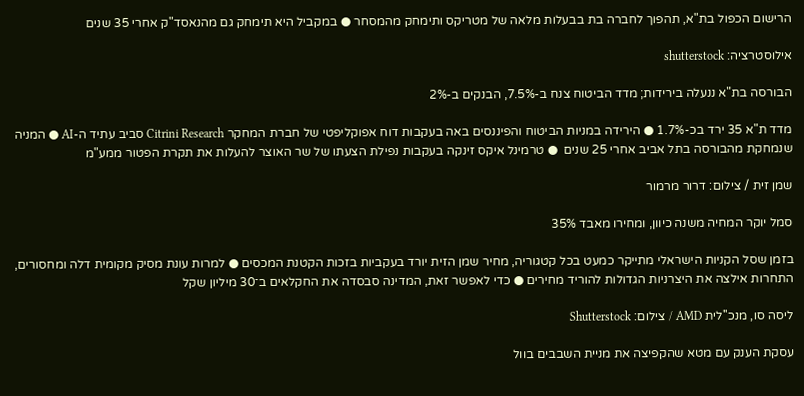הרישום הכפול בת"א, תהפוך לחברה בת בבעלות מלאה של מטריקס ותימחק מהמסחר ● במקביל היא תימחק גם מהנאסד"ק אחרי 35 שנים

אילוסטרציה: shutterstock

הבורסה בת"א ננעלה בירידות; מדד הביטוח צנח ב-7.5%, הבנקים ב-2%

מדד ת"א 35 ירד בכ-1.7% ● הירידה במניות הביטוח והפיננסים באה בעקבות דוח אפוקליפטי של חברת המחקר Citrini Research סביב עתיד ה-AI ● המניה שנמחקת מהבורסה בתל אביב אחרי 25 שנים  ● טרמינל איקס זינקה בעקבות נפילת הצעתו של שר האוצר להעלות את תקרת הפטור ממע"מ

שמן זית / צילום: דרור מרמור

סמל יוקר המחיה משנה כיוון, ומחירו מאבד 35%

בזמן שסל הקניות הישראלי מתייקר כמעט בכל קטגוריה, מחיר שמן הזית יורד בעקביות בזכות הקטנת המכסים ● למרות עונת מסיק מקומית דלה ומחסורים, התחרות אילצה את היצרניות הגדולות להוריד מחירים ● כדי לאפשר זאת, המדינה סבסדה את החקלאים ב־30 מיליון שקל

ליסה סו, מנכ''לית AMD / צילום: Shutterstock

עסקת הענק עם מטא שהקפיצה את מניית השבבים בוול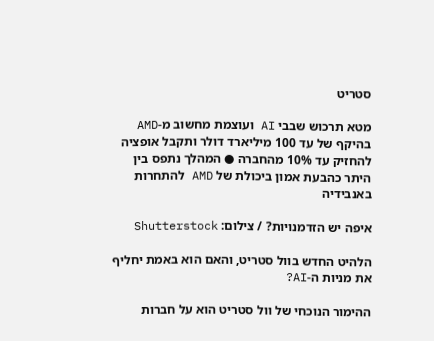סטריט

מטא תרכוש שבבי AI ועוצמת מחשוב מ-AMD בהיקף של עד 100 מיליארד דולר ותקבל אופציה להחזיק עד 10% מהחברה ● המהלך נתפס בין היתר כהבעת אמון ביכולת של AMD להתחרות באנבידיה

איפה יש הזדמנויות? / צילום: Shutterstock

הלהיט החדש בוול סטריט, והאם הוא באמת יחליף את מניות ה-AI?

ההימור הנוכחי של וול סטריט הוא על חברות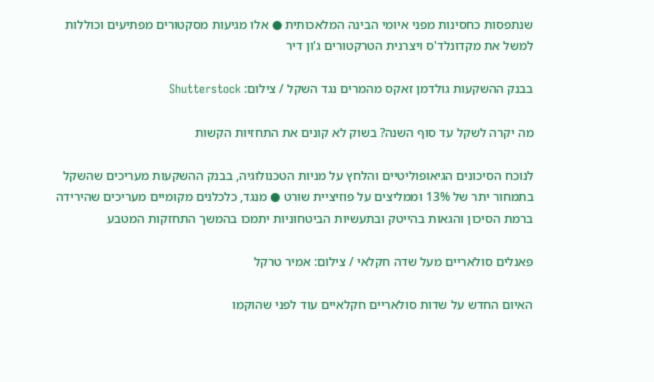שנתפסות כחסינות מפני איומי הבינה המלאכותית ● אלו מגיעות מסקטורים מפתיעים וכוללות למשל את מקדונלד'ס ויצרנית הטרקטורים ג'ון דיר

בבנק ההשקעות גולדמן זאקס מהמרים נגד השקל / צילום: Shutterstock

מה יקרה לשקל עד סוף השנה? בשוק לא קונים את התחזיות הקשות

לנוכח הסיכונים הגיאופוליטיים והלחץ על מניות הטכנולוגיה, בבנק ההשקעות מעריכים שהשקל בתמחור יתר של 13% וממליצים על פוזיציית שורט ● מנגד, כלכלנים מקומיים מעריכים שהירידה ברמת הסיכון והגאות בהייטק ובתעשיות הביטחוניות יתמכו בהמשך התחזקות המטבע

פאנלים סולאריים מעל שדה חקלאי / צילום: אמיר טרקל

האיום החדש על שדות סולאריים חקלאיים עוד לפני שהוקמו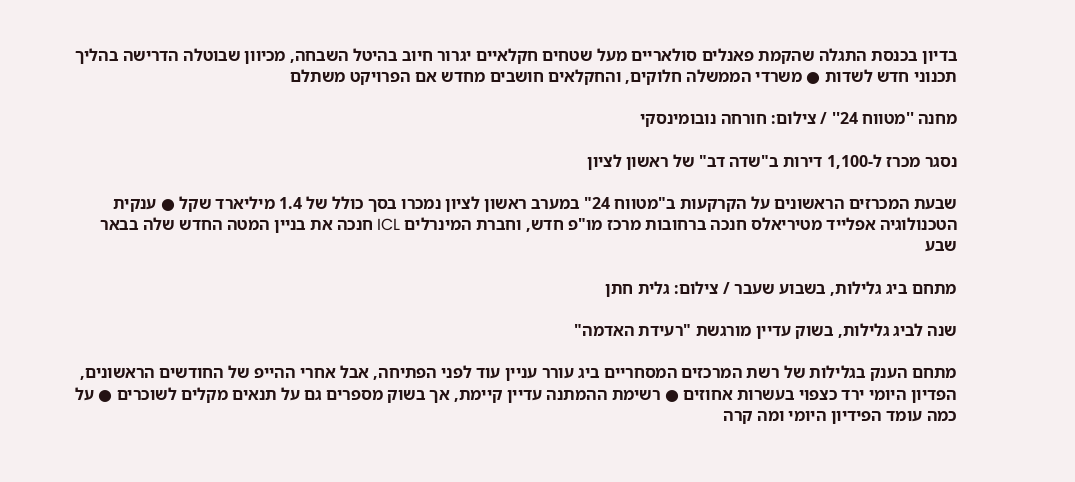בדיון בכנסת התגלה שהקמת פאנלים סולאריים מעל שטחים חקלאיים יגרור חיוב בהיטל השבחה, מכיוון שבוטלה הדרישה בהליך תכנוני חדש לשדות ● משרדי הממשלה חלוקים, והחקלאים חושבים מחדש אם הפרויקט משתלם

מחנה ''מטווח 24'' / צילום: חורחה נובומינסקי

נסגר מכרז ל-1,100 דירות ב"שדה דב" של ראשון לציון

שבעת המכרזים הראשונים על הקרקעות ב"מטווח 24" במערב ראשון לציון נמכרו בסך כולל של 1.4 מיליארד שקל ● ענקית הטכנולוגיה אפלייד מטיריאלס חנכה ברחובות מרכז מו"פ חדש, וחברת המינרלים ICL חנכה את בניין המטה החדש שלה בבאר שבע

מתחם ביג גלילות, בשבוע שעבר / צילום: גלית חתן

שנה לביג גלילות, בשוק עדיין מורגשת "רעידת האדמה"

מתחם הענק בגלילות של רשת המרכזים המסחריים ביג עורר עניין עוד לפני הפתיחה, אבל אחרי ההייפ של החודשים הראשונים, הפדיון היומי ירד כצפוי בעשרות אחוזים ● רשימת ההמתנה עדיין קיימת, אך בשוק מספרים גם על תנאים מקלים לשוכרים ● על כמה עומד הפידיון היומי ומה קרה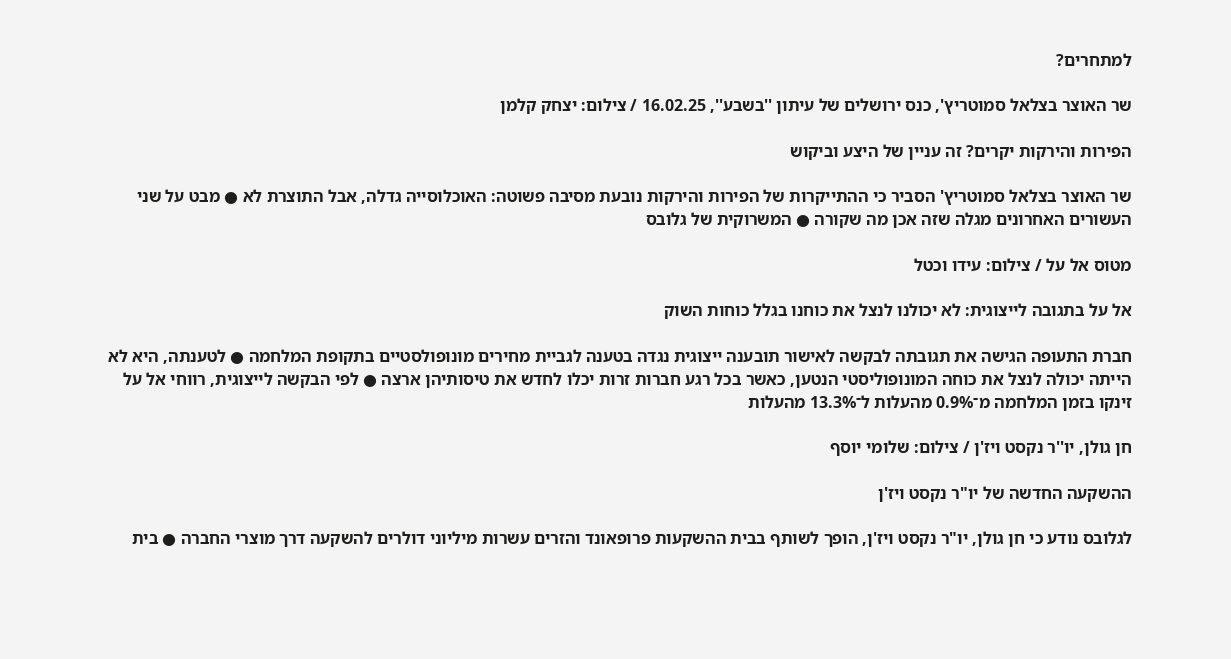למתחרים?

שר האוצר בצלאל סמוטריץ', כנס ירושלים של עיתון ''בשבע'', 16.02.25 / צילום: יצחק קלמן

הפירות והירקות יקרים? זה עניין של היצע וביקוש

שר האוצר בצלאל סמוטריץ' הסביר כי ההתייקרות של הפירות והירקות נובעת מסיבה פשוטה: האוכלוסייה גדלה, אבל התוצרת לא ● מבט על שני העשורים האחרונים מגלה שזה אכן מה שקורה ● המשרוקית של גלובס

מטוס אל על / צילום: עידו וכטל

אל על בתגובה לייצוגית: לא יכולנו לנצל את כוחנו בגלל כוחות השוק

חברת התעופה הגישה את תגובתה לבקשה לאישור תובענה ייצוגית נגדה בטענה לגביית מחירים מונופולסטיים בתקופת המלחמה ● לטענתה, היא לא הייתה יכולה לנצל את כוחה המונופוליסטי הנטען, כאשר בכל רגע חברות זרות יכלו לחדש את טיסותיהן ארצה ● לפי הבקשה לייצוגית, רווחי אל על זינקו בזמן המלחמה מ־0.9% מהעלות ל־13.3% מהעלות

חן גולן, יו''ר נקסט ויז'ן / צילום: שלומי יוסף

ההשקעה החדשה של יו"ר נקסט ויז'ן

לגלובס נודע כי חן גולן, יו"ר נקסט ויז'ן, הופך לשותף בבית ההשקעות פרופאונד והזרים עשרות מיליוני דולרים להשקעה דרך מוצרי החברה ● בית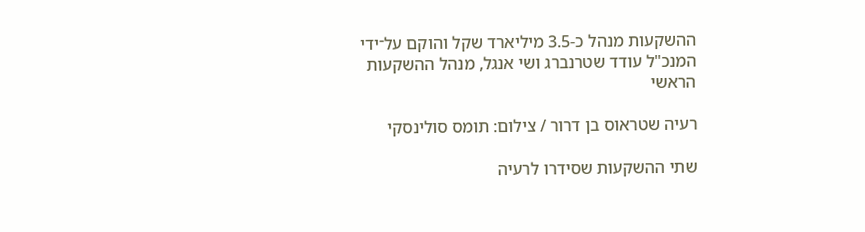ההשקעות מנהל כ-3.5 מיליארד שקל והוקם על־ידי המנכ"ל עודד שטרנברג ושי אנגל, מנהל ההשקעות הראשי

רעיה שטראוס בן דרור / צילום: תומס סולינסקי

שתי ההשקעות שסידרו לרעיה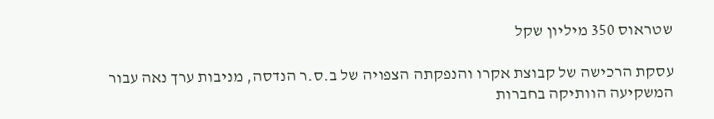שטראוס 350 מיליון שקל

עסקת הרכישה של קבוצת אקרו והנפקתה הצפויה של ב.ס.ר הנדסה, מניבות ערך נאה עבור המשקיעה הוותיקה בחברות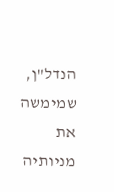הנדל"ן, שמימשה את מניותיה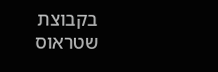בקבוצת שטראוס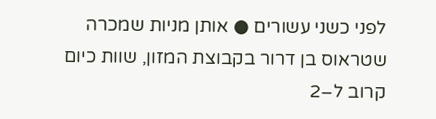לפני כשני עשורים ● אותן מניות שמכרה שטראוס בן דרור בקבוצת המזון, שוות כיום קרוב ל–2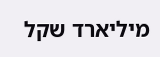מיליארד שקל